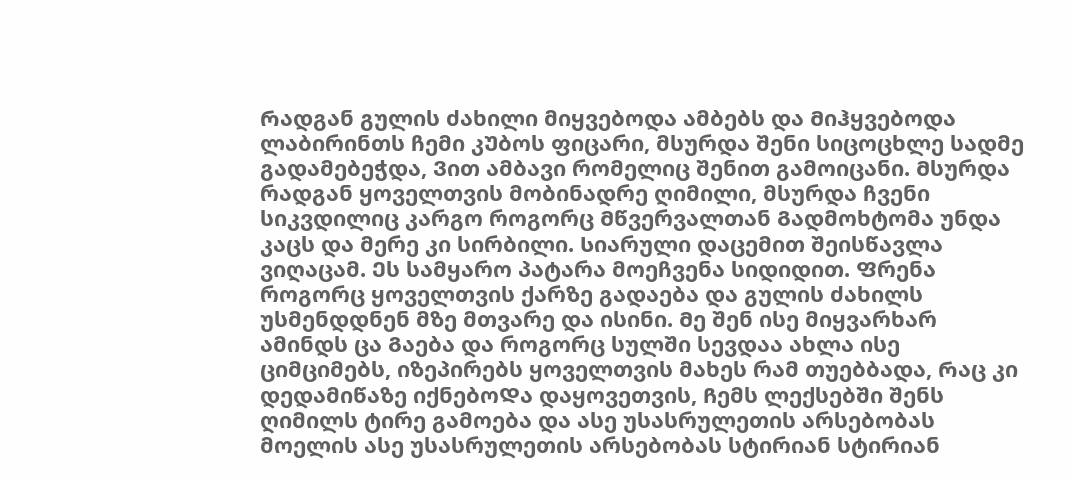Რადგან გულის ძახილი მიყვებოდა ამბებს და Მიჰყვებოდა ლაბირინთს ჩემი კᲣბოს ფიცარი, მსურდა შენი სიცოცხლე სადმე გადამებეჭდა, Ვით ამბავი რომელიც შენით გამოიცანი. Მსურდა რადგან ყოველთვის მობინადრე ღიმილი, მსურდა ჩვენი სიკვდილიც კარგო როგორც Მწვერვალთან Გადმოხტომა უნდა კაცს და მერე კი სირბილი. Სიარული დაცემით შეისწავლა ვიღაცამ. Ეს სამყარო პატარა მოეჩვენა სიდიდით. Ფრენა როგორც ყოველთვის ქარზე გადაება და გულის ძახილს უსმენდდნენ მზე მთვარე და ისინი. Მე შენ ისე მიყვარხარ ამინდს ცა Გაება და როგორც სულში სევდაა ახლა ისე ციმციმებს, იზეპირებს ყოველთვის მახეს რამ თუებბადა, Რაც კი დედამიწაზე იქნებოᲓა დაყოვეთვის, Ჩემს ლექსებში შენს ღიმილს ტირე გამოება და ასე უსასრულეთის არსებობას მოელის ასე უსასრულეთის არსებობას სტირიან სტირიან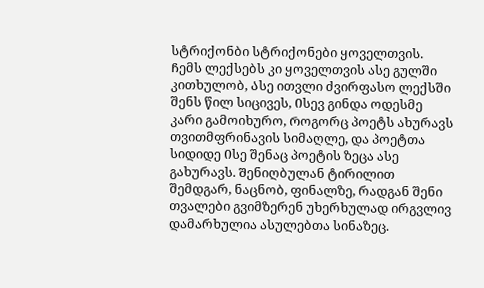სტრიქონბი სტრიქონები ყოველთვის. Ჩემს ლექსებს კი ყოველთვის ასე გულში კითხულობ, Ასე ითვლი ძვირფასო ლექსში შენს წილ სიცივეს, Ისევ გინდა ოდესმე კარი გამოიხურო, Როგორც პოეტს ახურავს თვითმფრინავის სიმაღლე, და პოეტთა სიდიდე Ისე შენაც პოეტის ზეცა ასე გახურავს. Შენიღბულან ტირილით შემდგარ, ნაცნობ, ფინალზე, რადგან შენი თვალები გვიმზერენ უხერხულად ირგვლივ დამარხულია ასულებთა სინაზეც.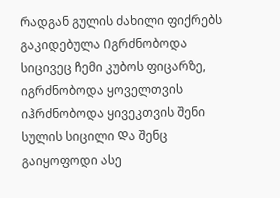Რადგან გულის ძახილი ფიქრებს გაკიდებულა Იგრძნობოდა სიცივეც ჩემი კუბოს ფიცარზე, იგრძნობოდა ყოველთვის იჰრძნობოდა ყივეკთვის შენი სულის სიცილი Და შენც გაიყოფოდი ასე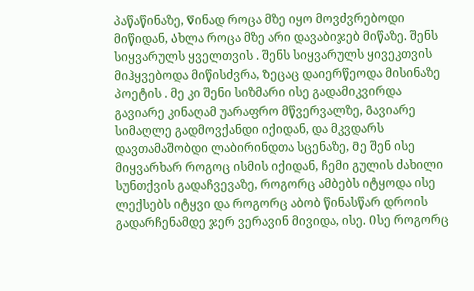პაწაწინაზე, Წინად როცა მზე იყო მოვძვრებოდი მიწიდან, Ახლა როცა მზე არი დავაბიჯებ მიწაზე. შენს სიყვარულს ყველთვის . შენს სიყვარულს ყივეკთვის მიჰყვებოდა მიწისძვრა, Ზეცაც დაიერწეოდა მისინაზე პოეტის . მე კი შენი სიზმარი ისე გადამიკვირდა გავიარე კინაღამ უარაფრო მწვერვალზე, Გავიარე სიმაღლე გადმოვქანდი იქიდან, და მკვდარს დავთამაშობდი ლაბირინდთა სცენაზე, Მე შენ ისე მიყვარხარ როგოც ისმის იქიდან, ჩემი გულის ძახილი სუნთქვის გადაჩვევაზე, როგორც ამბებს იტყოდა ისე ლექსებს იტყვი და როგორც აბობ წინასწარ დროის გადარჩენამდე ჯერ ვერავინ მივიდა, ისე. Ისე როგორც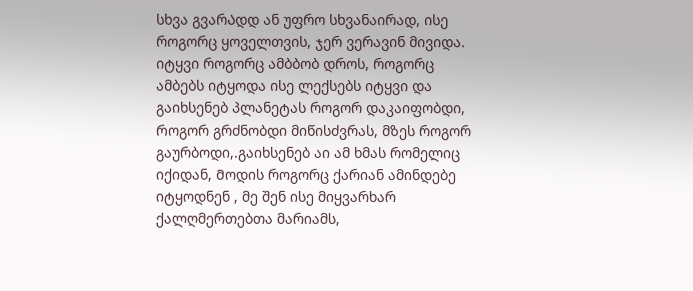სხვა გვარᲐდდ ან უფრო სხვანაირად, ისე როგორც ყოველთვის, ჯერ ვერავინ მივიდა. იტყვი როგორც ამბბობ დროს, როგორც ამბებს იტყოდა ისე ლექსებს იტყვი და გაიხსენებ პლანეტას როგორ დაკაიფობდი, Როგორ გრძნობდი მიწისძვრას, მზეს როგორ გაურბოდი,.გაიხსენებ აი ამ ხმას რომელიც იქიდან, Მოდის როგორც ქარიან ამინდებე იტყოდნენ , მე შენ ისე მიყვარხარ ქალღმერთებთა მარიამს,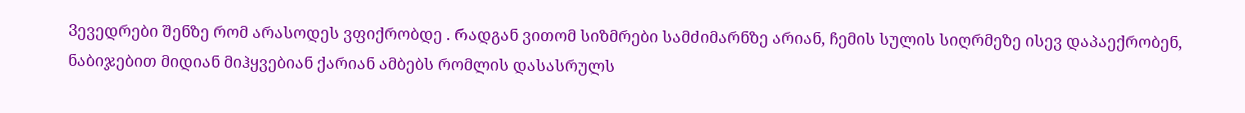Ვევედრები შენზე რომ არასოდეს ვფიქრობდე . Რადგან ვითომ სიზმრები სამძიმარნზე არიან, ჩემის სულის სიღრმეზე ისევ დაპაექრობენ, ნაბიჯებით მიდიან მიჰყვებიან ქარიან ამბებს რომლის დასასრულს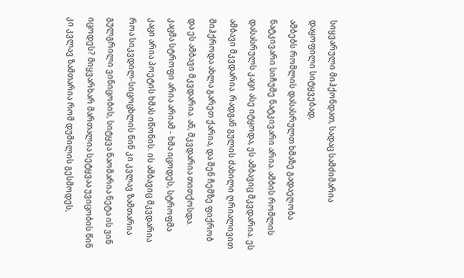სიყვარული მიჰქონდათ, სადაც სამძიმარია დაყოფილი სიტყვებად,
ამბებს რომლის დასასრულთ ხმაზე გადაეღობა ნატკივარი სიჩუმე ნატკივარი არია. ამბის რომლის დასასრულს კაცი ასე იტყოდა, ეს ამბავიც მკვდარია. ეს ამბავი მკვდარია. რადგან გულის ძახილი ღრიალივით მიჰქროდა ახლა გარეთ ქარია, და შენ ჩემზე ფიქრობ და ეს ამბავი მკვდარია. ან, მკვდარია თითქოსდა. კაცმა სტროფი არია არიამ - ხმა იცოდეს, სტროფმა კაცი არია პოეტის ხმას იწონის. ის ამბავიც მკვდარია როა სიკვდილ-სიცოცხლის წინ კი კვლავ ზამთარია გულგრილი ვინიცობის, სიტყვა ნაომარია ნეტა ის ვინ იცოდეს? Მიყვარხარ მართალია სეტყვაა უვიცობის წინ კი კვლავ ზამთარია Რომ დუმილის გესმოდეს,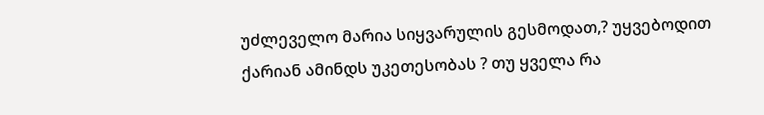უძლეველო მარია სიყვარულის გესმოდათ,? უყვებოდით ქარიან ამინდს უკეთესობას ? თუ ყველა რა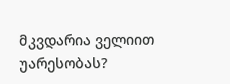მკვდარია ველიით უარესობას?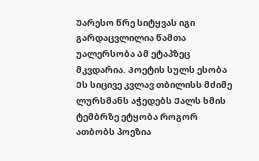Უარესო წრე სიტყვას იგი გარდაცვლილია წამთა უალერსობა Ამ ეტაპზეც მკვდარია. Პოეტის სულს ესობა Ეს სიცივე კვლავ თბილისს მძიმე ლურსმანს აჭედებს Ქალს ხმის ტემბრზე ეტყობა Როგორ ათბობს პოეზია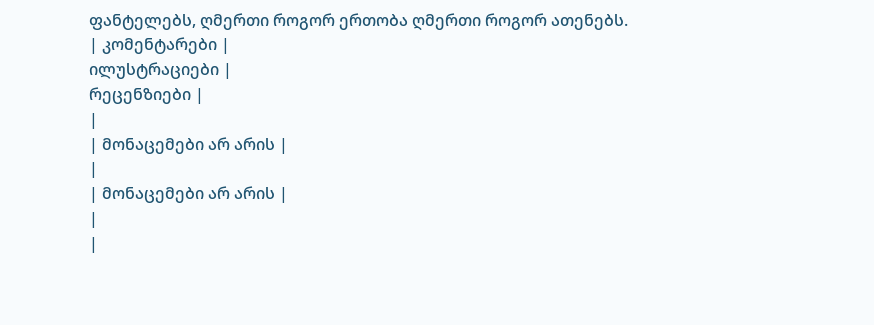ფანტელებს, ღმერთი როგორ ერთობა ღმერთი როგორ ათენებს.
| კომენტარები |
ილუსტრაციები |
რეცენზიები |
|
| მონაცემები არ არის |
|
| მონაცემები არ არის |
|
|